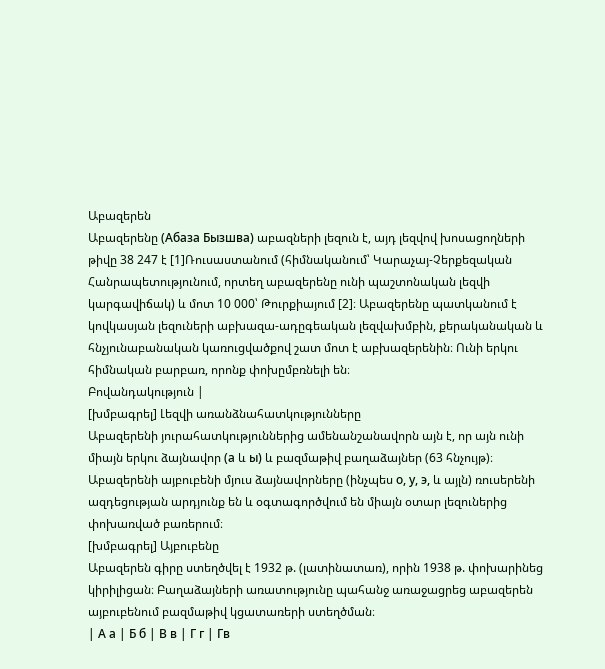Աբազերեն
Աբազերենը (Абаза Бызшва) աբազների լեզուն է, այդ լեզվով խոսացողների թիվը 38 247 է [1]Ռուսաստանում (հիմնականում՝ Կարաչայ-Չերքեզական Հանրապետությունում, որտեղ աբազերենը ունի պաշտոնական լեզվի կարգավիճակ) և մոտ 10 000՝ Թուրքիայում [2]։ Աբազերենը պատկանում է կովկասյան լեզուների աբխազա-ադըգեական լեզվախմբին, քերականական և հնչյունաբանական կառուցվածքով շատ մոտ է աբխազերենին։ Ունի երկու հիմնական բարբառ, որոնք փոխըմբռնելի են։
Բովանդակություն |
[խմբագրել] Լեզվի առանձնահատկությունները
Աբազերենի յուրահատկություններից ամենանշանավորն այն է, որ այն ունի միայն երկու ձայնավոր (а և ы) և բազմաթիվ բաղաձայներ (63 հնչույթ)։ Աբազերենի այբուբենի մյուս ձայնավորները (ինչպես о, у, э, և այլն) ռուսերենի ազդեցության արդյունք են և օգտագործվում են միայն օտար լեզուներից փոխառված բառերում։
[խմբագրել] Այբուբենը
Աբազերեն գիրը ստեղծվել է 1932 թ. (լատինատառ), որին 1938 թ. փոխարինեց կիրիլիցան։ Բաղաձայների առատությունը պահանջ առաջացրեց աբազերեն այբուբենում բազմաթիվ կցատառերի ստեղծման։
| А а | Б б | В в | Г г | Гв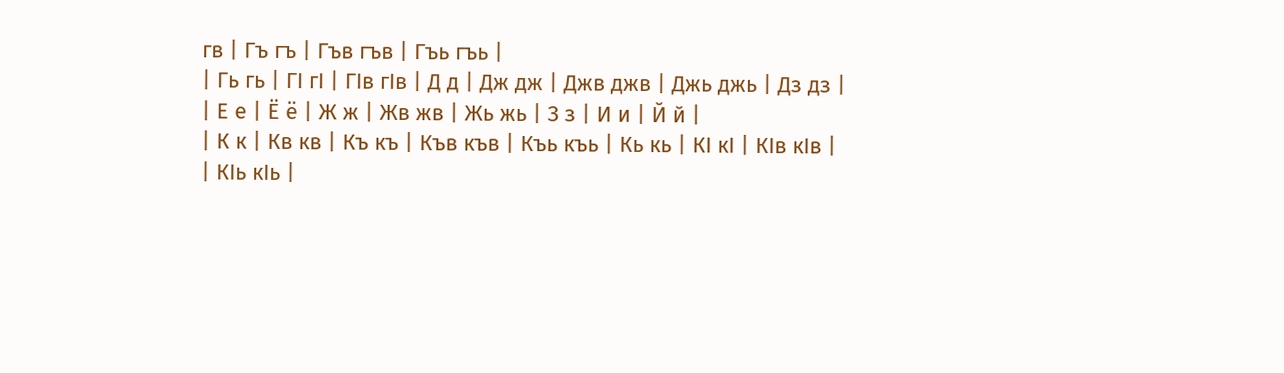гв | Гъ гъ | Гъв гъв | Гъь гъь |
| Гь гь | ГӀ гӀ | ГӀв гӀв | Д д | Дж дж | Джв джв | Джь джь | Дз дз |
| Е е | Ё ё | Ж ж | Жв жв | Жь жь | З з | И и | Й й |
| К к | Кв кв | Къ къ | Къв къв | Къь къь | Кь кь | КӀ кӀ | КӀв кӀв |
| КӀь кӀь |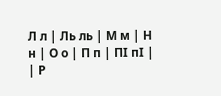Л л | Ль ль | М м | Н н | О о | П п | ПӀ пӀ |
| Р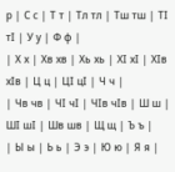р | С с | Т т | Тл тл | Тш тш | ТӀ тӀ | У у | Ф ф |
| Х х | Хв хв | Хь хь | ХӀ хӀ | ХӀв хӀв | Ц ц | ЦӀ цӀ | Ч ч |
| Чв чв | ЧӀ чӀ | ЧӀв чӀв | Ш ш | ШӀ шӀ | Шв шв | Щ щ | Ъ ъ |
| Ы ы | Ь ь | Э э | Ю ю | Я я |